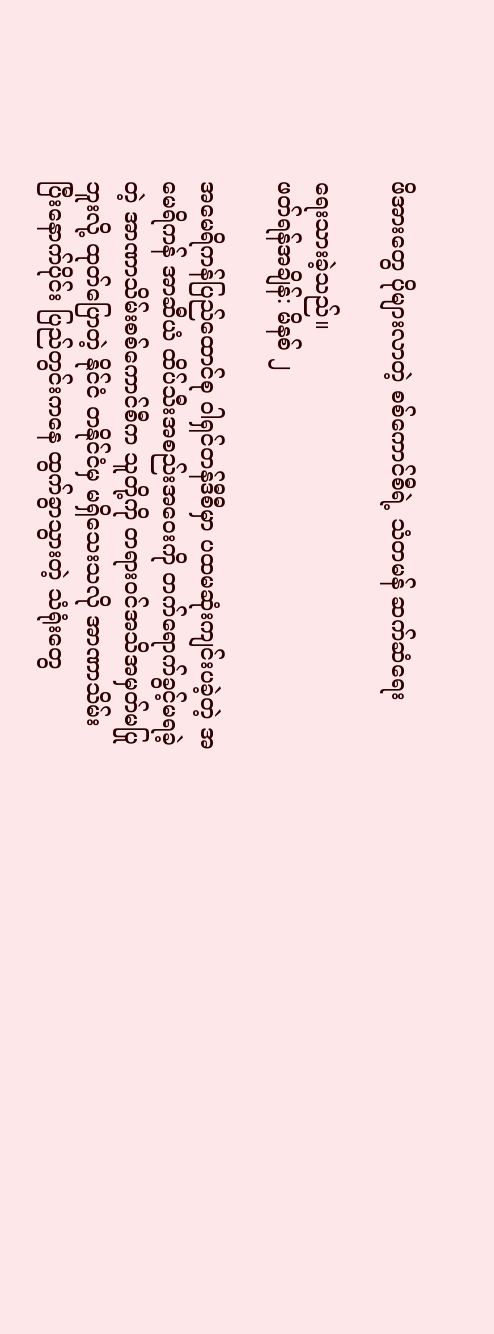ဖိအားတွေ ပိုများလာတဲ့ စစ်ကောင်စီရဲ့ သံတမန် ဆက်ဆံရေး

ရေးသားခဲ့သည်။
ဖတ်ရန်အချိန်: မိနစ် ၂

အမေရိကန်ပြည်ထောင်စု ဝါရှင်တန်ဒီစီမှာ ပထမဆုံးကျင်းပခဲ့တဲ့ အမေရိကန် အာဆီယံ ထိပ်သီးအစည်းအဝေးကို တက်ရောက်ခွင့်မရခဲ့တဲ့ အာဏာသိမ်းစစ်ကောင်စီက သူတို့ကို တရားဝင်အသိအမှတ်မပြုဘူးလို့ ထုတ်ပြောတဲ့ နိုင်ငံ တနိုင်ငံမှ မရှိသေးသလို အာဏာသိမ်းပြီးနောက်ပိုင်း ပြည်တွင်းကနေ ထွက်ခွာသွားတဲ့ သံရုံးတွေ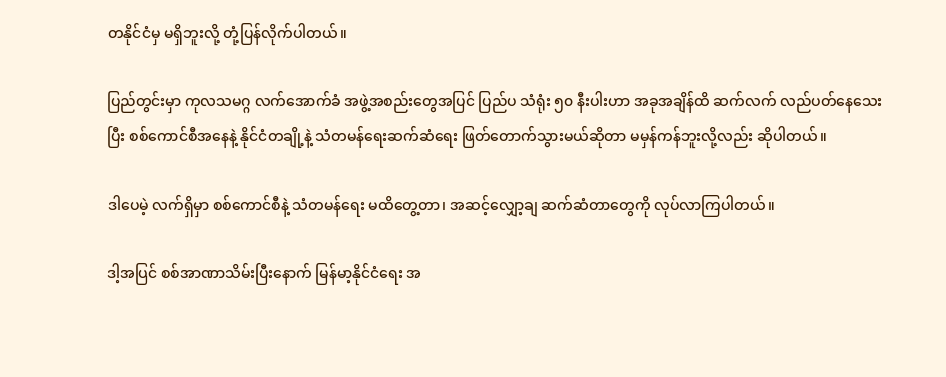တနိုင်ငံမှ မရှိဘူးလို့ တုံ့ပြန်လိုက်ပါတယ်။

ပြည်တွင်းမှာ ကုလသမဂ္ဂ လက်အောက်ခံ အဖွဲ့အစည်းတွေအပြင် ပြည်ပ သံရုံး ၅၀ နီးပါးဟာ အခုအချိန်ထိ ဆက်လက် လည်ပတ်နေသေးပြီး စစ်ကောင်စီအနေနဲ့ နိုင်ငံတချို့နဲ့ သံတမန်ရေးဆက်ဆံရေး ဖြတ်တောက်သွားမယ်ဆိုတာ မမှန်ကန်ဘူးလို့လည်း ဆိုပါတယ်။

ဒါပေမဲ့ လက်ရှိမှာ စစ်ကောင်စီနဲ့ သံတမန်ရေး မထိတွေ့တာ၊ အဆင့်လျှော့ချ ဆက်ဆံတာတွေကို လုပ်လာကြပါတယ်။

ဒါ့အပြင် စစ်အာဏာသိမ်းပြီးနောက် မြန်မာ့နိုင်ငံရေး အ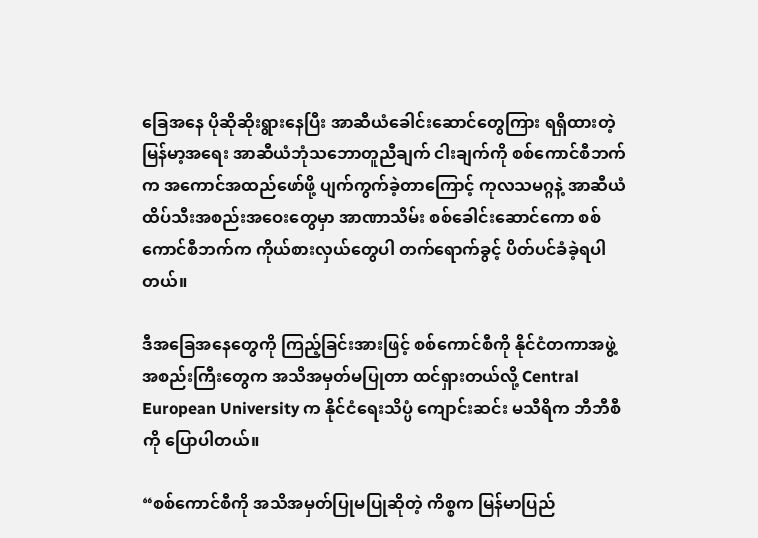ခြေအနေ ပိုဆိုဆိုးရွားနေပြီး အာဆီယံခေါင်းဆောင်တွေကြား ရရှိထားတဲ့ မြန်မာ့အရေး အာဆီယံဘုံသဘောတူညီချက် ငါးချက်ကို စစ်ကောင်စီဘက်က အကောင်အထည်ဖော်ဖို့ ပျက်ကွက်ခဲ့တာကြောင့် ကုလသမဂ္ဂနဲ့ အာဆီယံ ထိပ်သီးအစည်းအဝေးတွေမှာ အာဏာသိမ်း စစ်ခေါင်းဆောင်ကော စစ်ကောင်စီဘက်က ကိုယ်စားလှယ်တွေပါ တက်ရောက်ခွင့် ပိတ်ပင်ခံခဲ့ရပါတယ်။

ဒီအခြေအနေတွေကို ကြည့်ခြင်းအားဖြင့် စစ်ကောင်စီကို နိုင်ငံတကာအဖွဲ့အစည်းကြီးတွေက အသိအမှတ်မပြုတာ ထင်ရှားတယ်လို့ Central European University က နိုင်ငံရေးသိပ္ပံ ကျောင်းဆင်း မသီရိက ဘီဘီစီကို ပြောပါတယ်။

“စစ်ကောင်စီကို အသိအမှတ်ပြုမပြုဆိုတဲ့ ကိစ္စက မြန်မာပြည်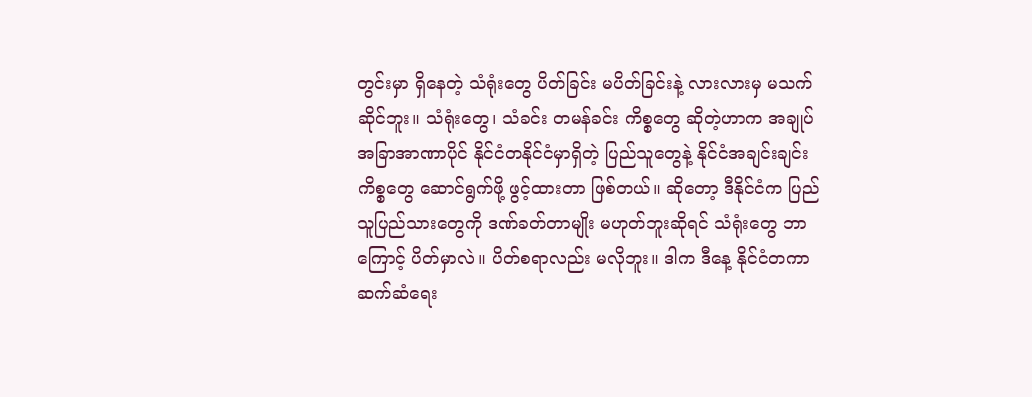တွင်းမှာ ရှိနေတဲ့ သံရုံးတွေ ပိတ်ခြင်း မပိတ်ခြင်းနဲ့ လားလားမှ မသက်ဆိုင်ဘူး။ သံရုံးတွေ၊ သံခင်း တမန်ခင်း ကိစ္စတွေ ဆိုတဲ့ဟာက အချုပ်အခြာအာဏာပိုင် နိုင်ငံတနိုင်ငံမှာရှိတဲ့ ပြည်သူတွေနဲ့ နိုင်ငံအချင်းချင်း ကိစ္စတွေ ဆောင်ရွက်ဖို့ ဖွင့်ထားတာ ဖြစ်တယ်။ ဆိုတော့ ဒီနိုင်ငံက ပြည်သူပြည်သားတွေကို ဒဏ်ခတ်တာမျိုး မဟုတ်ဘူးဆိုရင် သံရုံးတွေ ဘာကြောင့် ပိတ်မှာလဲ။ ပိတ်စရာလည်း မလိုဘူး။ ဒါက ဒီနေ့ နိုင်ငံတကာ ဆက်ဆံရေး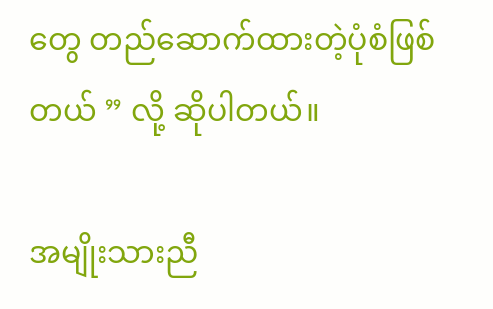တွေ တည်ဆောက်ထားတဲ့ပုံစံဖြစ်တယ် ” လို့ ဆိုပါတယ်။

အမျိုးသားညီ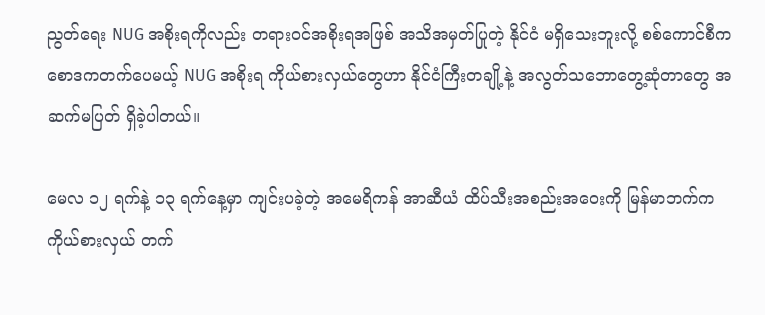ညွတ်ရေး NUG အစိုးရကိုလည်း တရားဝင်အစိုးရအဖြစ် အသိအမှတ်ပြုတဲ့ နိုင်ငံ မရှိသေးဘူးလို့ စစ်ကောင်စီက စောဒကတက်ပေမယ့် NUG အစိုးရ ကိုယ်စားလှယ်တွေဟာ နိုင်ငံကြီးတချို့နဲ့ အလွတ်သဘောတွေ့ဆုံတာတွေ အဆက်မပြတ် ရှိခဲ့ပါတယ်။

မေလ ၁၂ ရက်နဲ့ ၁၃ ရက်နေ့မှာ ကျင်းပခဲ့တဲ့ အမေရိကန် အာဆီယံ ထိပ်သီးအစည်းအဝေးကို မြန်မာဘက်က ကိုယ်စားလှယ် တက်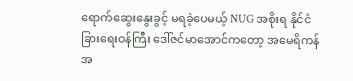ရောက်ဆွေးနွေးခွင့် မရခဲ့ပေမယ့် NUG အစိုးရ နိုင်ငံခြားရေးဝန်ကြီး ဒေါ်ဇင်မာအောင်ကတော့ အမေရိကန် အ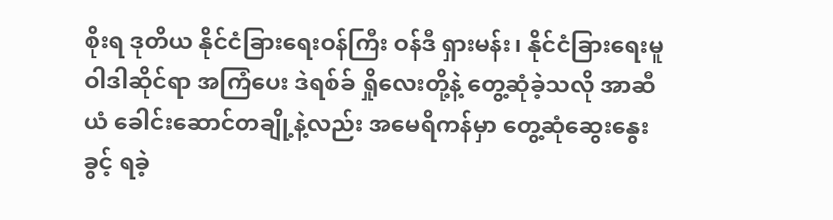စိုးရ ဒုတိယ နိုင်ငံခြားရေးဝန်ကြီး ဝန်ဒီ ရှားမန်း၊ နိုင်ငံခြားရေးမူဝါဒါဆိုင်ရာ အကြံပေး ဒဲရစ်ခ် ရှိုလေးတို့နဲ့ တွေ့ဆုံခဲ့သလို အာဆီယံ ခေါင်းဆောင်တချို့နဲ့လည်း အမေရိကန်မှာ တွေ့ဆုံဆွေးနွေးခွင့် ရခဲ့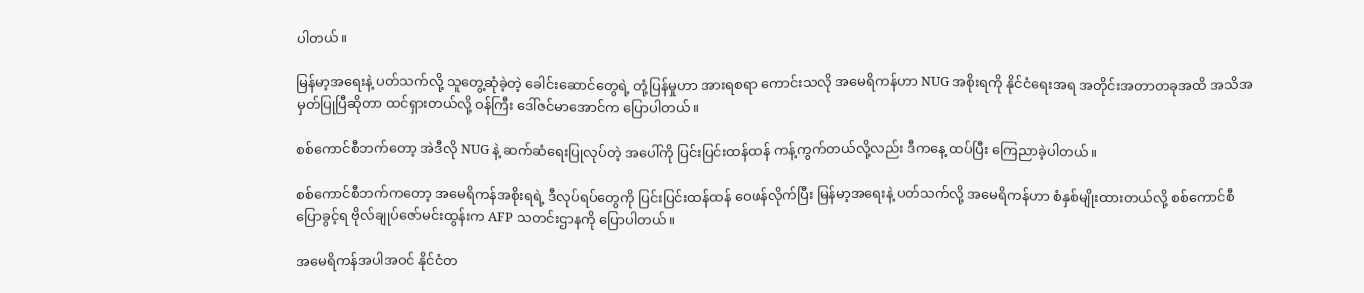ပါတယ်။

မြန်မာ့အရေးနဲ့ ပတ်သက်လို့ သူတွေ့ဆုံခဲ့တဲ့ ခေါင်းဆောင်တွေရဲ့ တုံ့ပြန်မှုဟာ အားရစရာ ကောင်းသလို အမေရိကန်ဟာ NUG အစိုးရကို နိုင်ငံရေးအရ အတိုင်းအတာတခုအထိ အသိအမှတ်ပြုပြီဆိုတာ ထင်ရှားတယ်လို့ ဝန်ကြီး ဒေါ်ဇင်မာအောင်က ပြောပါတယ်။

စစ်ကောင်စီဘက်တော့ အဲဒီလို NUG နဲ့ ဆက်ဆံရေးပြုလုပ်တဲ့ အပေါ်ကို ပြင်းပြင်းထန်ထန် ကန့်ကွက်တယ်လို့လည်း ဒီကနေ့ ထပ်ပြီး ကြေညာခဲ့ပါတယ်။

စစ်ကောင်စီဘက်ကတော့ အမေရိကန်အစိုးရရဲ့ ဒီလုပ်ရပ်တွေကို ပြင်းပြင်းထန်ထန် ဝေဖန်လိုက်ပြီး မြန်မာ့အရေးနဲ့ ပတ်သက်လို့ အမေရိကန်ဟာ စံနှစ်မျိုးထားတယ်လို့ စစ်ကောင်စီပြောခွင့်ရ ဗိုလ်ချုပ်ဇော်မင်းထွန်းက AFP သတင်းဌာနကို ပြောပါတယ်။

အမေရိကန်အပါအဝင် နိုင်ငံတ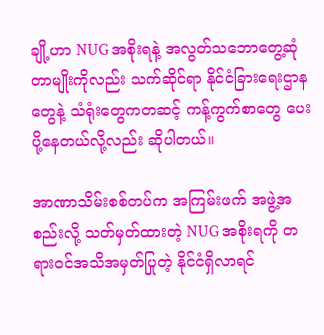ချို့ဟာ NUG အစိုးရနဲ့ အလွတ်သဘောတွေ့ဆုံတာမျိုးကိုလည်း သက်ဆိုင်ရာ နိုင်ငံခြားရေးဌာနတွေနဲ့ သံရုံးတွေကတဆင့် ကန့်ကွက်စာတွေ ပေးပို့နေတယ်လို့လည်း ဆိုပါတယ်။

အာဏာသိမ်းစစ်တပ်က အကြမ်းဖက် အဖွဲ့အစည်းလို့ သတ်မှတ်ထားတဲ့ NUG အစိုးရကို တရားဝင်အသိအမှတ်ပြုတဲ့ နိုင်ငံရှိလာရင်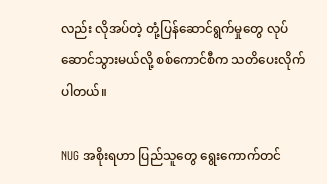လည်း လိုအပ်တဲ့ တုံ့ပြန်ဆောင်ရွက်မှုတွေ လုပ်ဆောင်သွားမယ်လို့ စစ်ကောင်စီက သတိပေးလိုက်ပါတယ်။

NUG အစိုးရဟာ ပြည်သူတွေ ရွေးကောက်တင်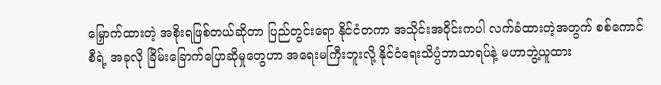မြှောက်ထားတဲ့ အစိုးရဖြစ်တယ်ဆိုတာ ပြည်တွင်းရော နိုင်ငံတကာ အသိုင်းအဝိုင်းကပါ လက်ခံထားတဲ့အတွက် စစ်ကောင်စီရဲ့ အခုလို ခြိမ်းခြောက်ပြောဆိုမှုတွေဟာ အရေးမကြီးဘူးလို့ နိုင်ငံရေးသိပ္ပံဘာသာရပ်နဲ့ မဟာဘွဲ့ယူထား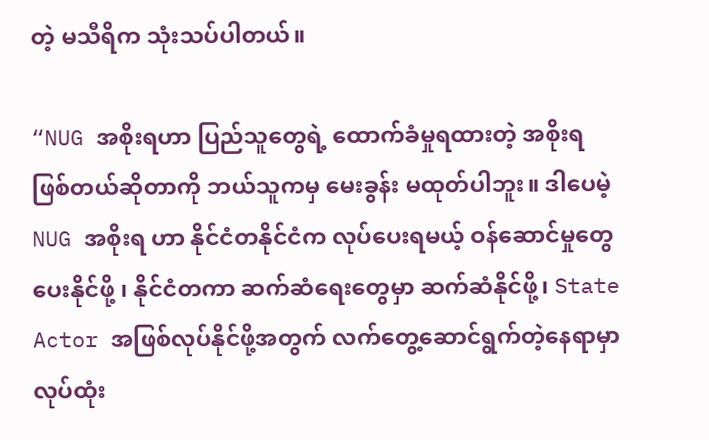တဲ့ မသီရိက သုံးသပ်ပါတယ်။

“NUG အစိုးရဟာ ပြည်သူတွေရဲ့ ထောက်ခံမှုရထားတဲ့ အစိုးရ ဖြစ်တယ်ဆိုတာကို ဘယ်သူကမှ မေးခွန်း မထုတ်ပါဘူး။ ဒါပေမဲ့ NUG အစိုးရ ဟာ နိုင်ငံတနိုင်ငံက လုပ်ပေးရမယ့် ဝန်ဆောင်မှုတွေ ပေးနိုင်ဖို့ ၊ နိုင်ငံတကာ ဆက်ဆံရေးတွေမှာ ဆက်ဆံနိုင်ဖို့၊ State Actor အဖြစ်လုပ်နိုင်ဖို့အတွက် လက်တွေ့ဆောင်ရွက်တဲ့နေရာမှာ လုပ်ထုံး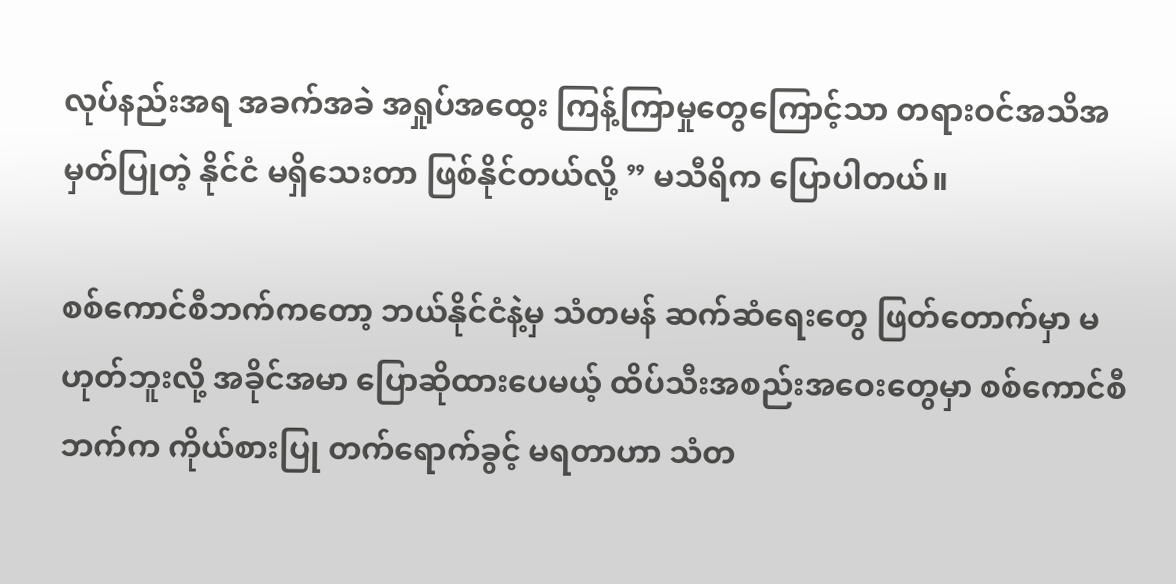လုပ်နည်းအရ အခက်အခဲ အရှုပ်အထွေး ကြန့်ကြာမှုတွေကြောင့်သာ တရားဝင်အသိအမှတ်ပြုတဲ့ နိုင်ငံ မရှိသေးတာ ဖြစ်နိုင်တယ်လို့ ” မသီရိက ပြောပါတယ်။

စစ်ကောင်စီဘက်ကတော့ ဘယ်နိုင်ငံနဲ့မှ သံတမန် ဆက်ဆံရေးတွေ ဖြတ်တောက်မှာ မဟုတ်ဘူးလို့ အခိုင်အမာ ပြောဆိုထားပေမယ့် ထိပ်သီးအစည်းအဝေးတွေမှာ စစ်ကောင်စီဘက်က ကိုယ်စားပြု တက်ရောက်ခွင့် မရတာဟာ သံတ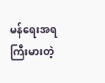မန်ရေးအရ ကြီးမားတဲ့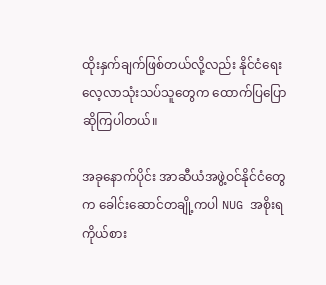ထိုးနှက်ချက်ဖြစ်တယ်လို့လည်း နိုင်ငံရေးလေ့လာသုံးသပ်သူတွေက ထောက်ပြပြောဆိုကြပါတယ်။

အခုနောက်ပိုင်း အာဆီယံအဖွဲ့ဝင်နိုင်ငံတွေက ခေါင်းဆောင်တချို့ကပါ NUG အစိုးရ ကိုယ်စား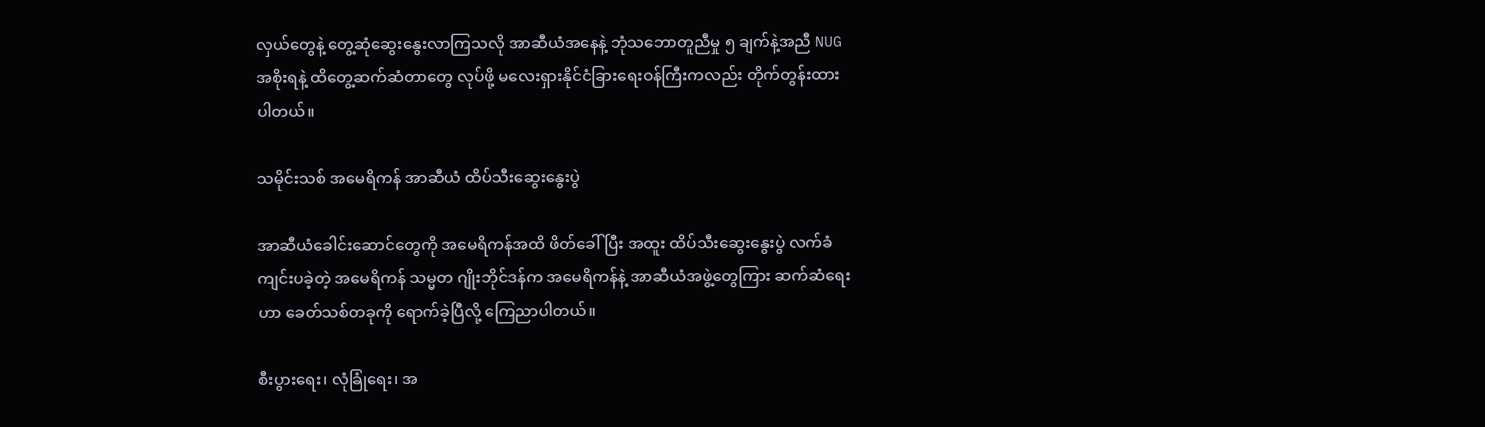လှယ်တွေနဲ့ တွေ့ဆုံဆွေးနွေးလာကြသလို အာဆီယံအနေနဲ့ ဘုံသဘောတူညီမှု ၅ ချက်နဲ့အညီ NUG အစိုးရနဲ့ ထိတွေ့ဆက်ဆံတာတွေ လုပ်ဖို့ မလေးရှားနိုင်ငံခြားရေးဝန်ကြီးကလည်း တိုက်တွန်းထားပါတယ်။

သမိုင်းသစ် အမေရိကန် အာဆီယံ ထိပ်သီးဆွေးနွေးပွဲ

အာဆီယံခေါင်းဆောင်တွေကို အမေရိကန်အထိ ဖိတ်ခေါ်ပြီး အထူး ထိပ်သီးဆွေးနွေးပွဲ လက်ခံကျင်းပခဲ့တဲ့ အမေရိကန် သမ္မတ ဂျိုးဘိုင်ဒန်က အမေရိကန်နဲ့ အာဆီယံအဖွဲ့တွေကြား ဆက်ဆံရေးဟာ ခေတ်သစ်တခုကို ရောက်ခဲ့ပြီလို့ ကြေညာပါတယ်။

စီးပွားရေး၊ လုံခြုံရေး၊ အ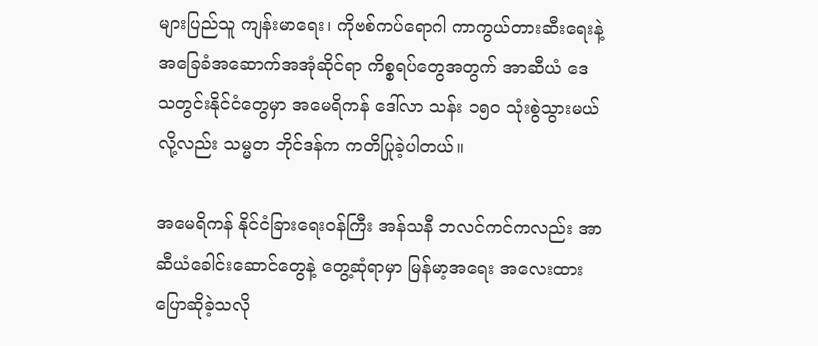များပြည်သူ ကျန်းမာရေး၊ ကိုဗစ်ကပ်ရောဂါ ကာကွယ်တားဆီးရေးနဲ့ အခြေခံအဆောက်အအုံဆိုင်ရာ ကိစ္စရပ်တွေအတွက် အာဆီယံ ဒေသတွင်းနိုင်ငံတွေမှာ အမေရိကန် ဒေါ်လာ သန်း ၁၅၀ သုံးစွဲသွားမယ်လို့လည်း သမ္မတ ဘိုင်ဒန်က ကတိပြုခဲ့ပါတယ်။

အမေရိကန် နိုင်ငံခြားရေးဝန်ကြီး အန်သနီ ဘလင်ကင်ကလည်း အာဆီယံခေါင်းဆောင်တွေနဲ့ တွေ့ဆုံရာမှာ မြန်မာ့အရေး အလေးထားပြောဆိုခဲ့သလို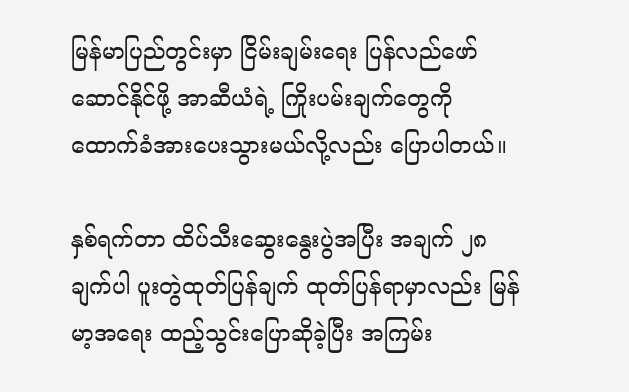မြန်မာပြည်တွင်းမှာ ငြိမ်းချမ်းရေး ပြန်လည်ဖော်ဆောင်နိုင်ဖို့ အာဆီယံရဲ့ ကြိုးပမ်းချက်တွေကို ထောက်ခံအားပေးသွားမယ်လို့လည်း ပြောပါတယ်။

နှစ်ရက်တာ ထိပ်သီးဆွေးနွေးပွဲအပြီး အချက် ၂၈ ချက်ပါ ပူးတွဲထုတ်ပြန်ချက် ထုတ်ပြန်ရာမှာလည်း မြန်မာ့အရေး ထည့်သွင်းပြောဆိုခဲ့ပြီး အကြမ်း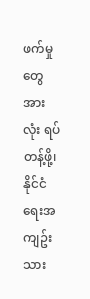ဖက်မှုတွေ အားလုံး ရပ်တန့်ဖို့၊ နိုင်ငံရေးအကျဥ်းသား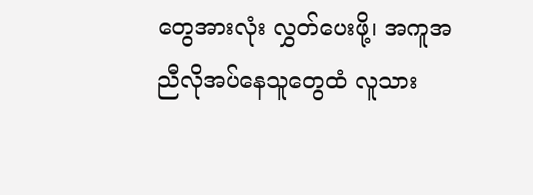တွေအားလုံး လွှတ်ပေးဖို့၊ အကူအညီလိုအပ်နေသူတွေထံ လူသား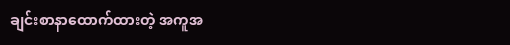ချင်းစာနာထောက်ထားတဲ့ အကူအ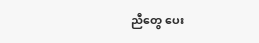ညီတွေ ပေး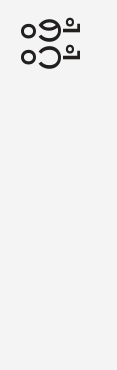ပို့ဖို့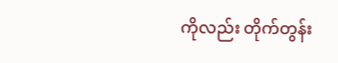ကိုလည်း တိုက်တွန်း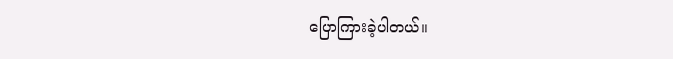ပြောကြားခဲ့ပါတယ်။